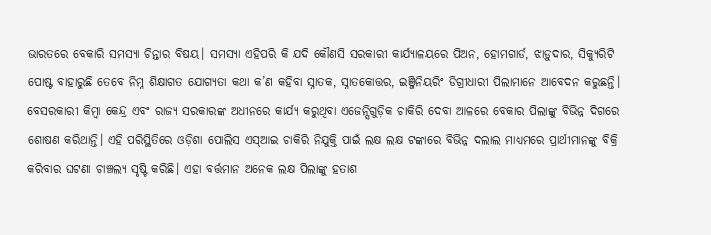ଭାରତରେ ବେକାରି ସମସ୍ୟା ଚିନ୍ତାର ବିଷୟ। ସମସ୍ୟା ଏହିପରି କି ଯଦି କୌଣସି ସରକାରୀ କାର୍ଯ୍ୟାଳୟରେ ପିଅନ, ହୋମଗାର୍ଡ, ଝାଡ଼ୁଦାର, ସିକ୍ୟୁରିଟି ପୋଷ୍ଟ ବାହାରୁଛି ତେବେ ନିମ୍ନ ଶିକ୍ଷାଗତ ଯୋଗ୍ୟତା କଥା କ’ଣ କହିବା ସ୍ନାତକ, ସ୍ନାତକୋତ୍ତର, ଇଞ୍ଜିନିୟରିଂ ଡିଗ୍ରୀଧାରୀ ପିଲାମାନେ ଆବେଦନ କରୁଛନ୍ତି। ବେସରକାରୀ କିମ୍ବା କେନ୍ଦ୍ର ଏବଂ ରାଜ୍ୟ ସରକାରଙ୍କ ଅଧୀନରେ କାର୍ଯ୍ୟ କରୁଥିବା ଏଜେନ୍ସିଗୁଡ଼ିକ ଚାକିରି ଦେବା ଆଳରେ ବେକାର ପିଲାଙ୍କୁ ବିଭିନ୍ନ ଦିଗରେ ଶୋଷଣ କରିଥାନ୍ତି। ଏହି ପରିସ୍ଥିତିରେ ଓଡ଼ିଶା ପୋଲିସ ଏସ୍ଆଇ ଚାକିରି ନିଯୁକ୍ତି ପାଇଁ ଲକ୍ଷ ଲକ୍ଷ ଟଙ୍କାରେ ବିଭିନ୍ନ ଦଲାଲ ମାଧ୍ୟମରେ ପ୍ରାର୍ଥୀମାନଙ୍କୁ ବିକ୍ରି କରିବାର ଘଟଣା ଚାଞ୍ଚଲ୍ୟ ସୃଷ୍ଟି କରିଛି। ଏହା ବର୍ତ୍ତମାନ ଅନେକ ଲକ୍ଷ ପିଲାଙ୍କୁ ହତାଶ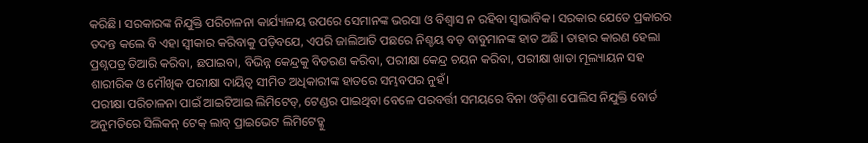କରିଛି। ସରକାରଙ୍କ ନିଯୁକ୍ତି ପରିଚାଳନା କାର୍ଯ୍ୟାଳୟ ଉପରେ ସେମାନଙ୍କ ଭରସା ଓ ବିଶ୍ୱାସ ନ ରହିବା ସ୍ବାଭାବିକ। ସରକାର ଯେତେ ପ୍ରକାରର ତଦନ୍ତ କଲେ ବି ଏହା ସ୍ବୀକାର କରିବାକୁ ପଡ଼ିବଯେ, ଏପରି ଜାଲିଆତି ପଛରେ ନିଶ୍ଚୟ ବଡ଼ ବାବୁମାନଙ୍କ ହାତ ଅଛି। ତାହାର କାରଣ ହେଲା ପ୍ରଶ୍ନପତ୍ର ତିଆରି କରିବା, ଛପାଇବା, ବିଭିନ୍ନ କେନ୍ଦ୍ରକୁ ବିତରଣ କରିବା, ପରୀକ୍ଷା କେନ୍ଦ୍ର ଚୟନ କରିବା, ପରୀକ୍ଷା ଖାତା ମୂଲ୍ୟାୟନ ସହ ଶାରୀରିକ ଓ ମୌଖିକ ପରୀକ୍ଷା ଦାୟିତ୍ୱ ସୀମିତ ଅଧିକାରୀଙ୍କ ହାତରେ ସମ୍ଭବପର ନୁହଁ।
ପରୀକ୍ଷା ପରିଚାଳନା ପାଇଁ ଆଇଟିଆଇ ଲିମିଟେଡ୍, ଟେଣ୍ଡର ପାଇଥିବା ବେଳେ ପରବର୍ତ୍ତୀ ସମୟରେ ବିନା ଓଡ଼ିଶା ପୋଲିସ ନିଯୁକ୍ତି ବୋର୍ଡ ଅନୁମତିରେ ସିଲିକନ୍ ଟେକ୍ ଲାବ୍ ପ୍ରାଇଭେଟ ଲିମିଟେଡ୍କୁ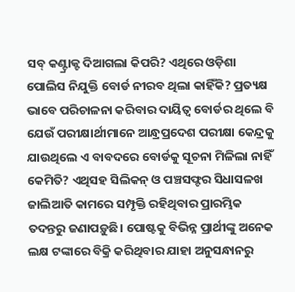ସବ୍ କଣ୍ଟ୍ରାକ୍ଟ ଦିଆଗଲା କିପରି? ଏଥିରେ ଓଡ଼ିଶା ପୋଲିସ ନିଯୁକ୍ତି ବୋର୍ଡ ନୀରବ ଥିଲା କାହିଁକି? ପ୍ରତ୍ୟକ୍ଷ ଭାବେ ପରିଚାଳନା କରିବାର ଦାୟିତ୍ୱ ବୋର୍ଡର ଥିଲେ ବି ଯେଉଁ ପରୀକ୍ଷାର୍ଥୀମାନେ ଆନ୍ଧ୍ରପ୍ରଦେଶ ପରୀକ୍ଷା କେନ୍ଦ୍ରକୁ ଯାଉଥିଲେ ଏ ବାବଦରେ ବୋର୍ଡକୁ ସୂଚନା ମିଳିଲା ନାହିଁ କେମିତି? ଏଥିସହ ସିଲିକନ୍ ଓ ପଞ୍ଚସଫ୍ଟର ସିଧାସଳଖ ଜାଲିଆତି କାମରେ ସମ୍ପୃକ୍ତି ରହିଥିବାର ପ୍ରାରମ୍ଭିକ ତଦନ୍ତରୁ ଜଣାପଡ଼ୁଛି। ପୋଷ୍ଟକୁ ବିଭିନ୍ନ ପ୍ରାର୍ଥୀଙ୍କୁ ଅନେକ ଲକ୍ଷ ଟଙ୍କାରେ ବିକ୍ରି କରିଥିବାର ଯାହା ଅନୁସନ୍ଧାନରୁ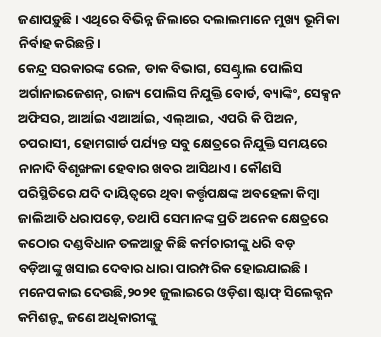ଜଣାପଡ଼ୁଛି। ଏଥିରେ ବିଭିନ୍ନ ଜିଲାରେ ଦଲାଲମାନେ ମୁଖ୍ୟ ଭୂମିକା ନିର୍ବାହ କରିଛନ୍ତି।
କେନ୍ଦ୍ର ସରକାରଙ୍କ ରେଳ, ଡାକ ବିଭାଗ, ସେଣ୍ଟ୍ରାଲ ପୋଲିସ ଅର୍ଗାନାଇଜେଶନ୍, ରାଜ୍ୟ ପୋଲିସ ନିଯୁକ୍ତି ବୋର୍ଡ, ବ୍ୟାଙ୍କିଂ, ସେକ୍ସନ ଅଫିସର, ଆର୍ଆଇ ଏଆର୍ଆଇ, ଏଲ୍ଆଇ, ଏପରି କି ପିଅନ, ଚପରାସୀ, ହୋମଗାର୍ଡ ପର୍ଯ୍ୟନ୍ତ ସବୁ କ୍ଷେତ୍ରରେ ନିଯୁକ୍ତି ସମୟରେ ନାନାଦି ବିଶୃଙ୍ଖଳା ହେବାର ଖବର ଆସିଥାଏ। କୌଣସି ପରିସ୍ଥିତିରେ ଯଦି ଦାୟିତ୍ୱରେ ଥିବା କର୍ତ୍ତୃପକ୍ଷଙ୍କ ଅବହେଳା କିମ୍ବା ଜାଲିଆତି ଧରାପଡ଼େ, ତଥାପି ସେମାନଙ୍କ ପ୍ରତି ଅନେକ କ୍ଷେତ୍ରରେ କଠୋର ଦଣ୍ଡବିଧାନ ତଳଆଡ଼ୁ କିଛି କର୍ମଚାରୀଙ୍କୁ ଧରି ବଡ଼ ବଡ଼ିଆଙ୍କୁ ଖସାଇ ଦେବାର ଧାରା ପାରମ୍ପରିକ ହୋଇଯାଇଛି। ମନେପକାଇ ଦେଉଛି,୨୦୨୧ ଜୁଲାଇରେ ଓଡ଼ିଶା ଷ୍ଟାଫ୍ ସିଲେକ୍ଶନ କମିଶନ୍ଙ୍କ ଜଣେ ଅଧିକାରୀଙ୍କୁ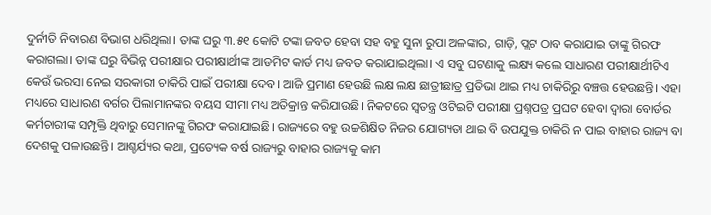ଦୁର୍ନୀତି ନିବାରଣ ବିଭାଗ ଧରିଥିଲା। ତାଙ୍କ ଘରୁ ୩.୫୧ କୋଟି ଟଙ୍କା ଜବତ ହେବା ସହ ବହୁ ସୁନା ରୁପା ଅଳଙ୍କାର, ଗାଡ଼ି, ପ୍ଲଟ ଠାବ କରାଯାଇ ତାଙ୍କୁ ଗିରଫ କରାଗଲା। ତାଙ୍କ ଘରୁ ବିଭିନ୍ନ ପରୀକ୍ଷାର ପରୀକ୍ଷାର୍ଥୀଙ୍କ ଆଡମିଟ କାର୍ଡ ମଧ୍ୟ ଜବତ କରାଯାଇଥିଲା। ଏ ସବୁ ଘଟଣାକୁ ଲକ୍ଷ୍ୟ କଲେ ସାଧାରଣ ପରୀକ୍ଷାର୍ଥୀଟିଏ କେଉଁ ଭରସା ନେଇ ସରକାରୀ ଚାକିରି ପାଇଁ ପରୀକ୍ଷା ଦେବ। ଆଜି ପ୍ରମାଣ ହେଉଛି ଲକ୍ଷ ଲକ୍ଷ ଛାତ୍ରୀଛାତ୍ର ପ୍ରତିଭା ଥାଇ ମଧ୍ୟ ଚାକିରିରୁ ବଞ୍ଚତ୍ତ ହେଉଛନ୍ତି। ଏହା ମଧ୍ୟରେ ସାଧାରଣ ବର୍ଗର ପିଲାମାନଙ୍କର ବୟସ ସୀମା ମଧ୍ୟ ଅତିକ୍ରାନ୍ତ କରିଯାଉଛି। ନିକଟରେ ସ୍ବତନ୍ତ୍ର ଓଟିଇଟି ପରୀକ୍ଷା ପ୍ରଶ୍ନପତ୍ର ପ୍ରଘଟ ହେବା ଦ୍ୱାରା ବୋର୍ଡର କର୍ମଚାରୀଙ୍କ ସମ୍ପୃକ୍ତି ଥିବାରୁ ସେମାନଙ୍କୁ ଗିରଫ କରାଯାଇଛି। ରାଜ୍ୟରେ ବହୁ ଉଚ୍ଚଶିକ୍ଷିତ ନିଜର ଯୋଗ୍ୟତା ଥାଇ ବି ଉପଯୁକ୍ତ ଚାକିରି ନ ପାଇ ବାହାର ରାଜ୍ୟ ବା ଦେଶକୁ ପଳାଉଛନ୍ତି। ଆଶ୍ଚର୍ଯ୍ୟର କଥା, ପ୍ରତ୍ୟେକ ବର୍ଷ ରାଜ୍ୟରୁ ବାହାର ରାଜ୍ୟକୁ କାମ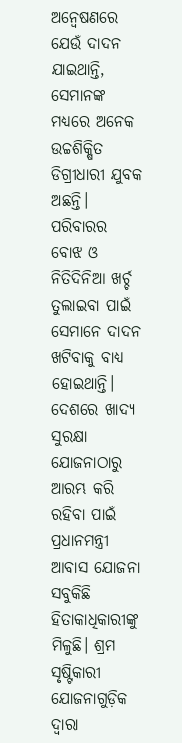ଅନ୍ବେଷଣରେ ଯେଉଁ ଦାଦନ ଯାଇଥାନ୍ତି, ସେମାନଙ୍କ ମଧ୍ୟରେ ଅନେକ ଉଚ୍ଚଶିକ୍ଷିତ ଡିଗ୍ରୀଧାରୀ ଯୁବକ ଅଛନ୍ତି। ପରିବାରର ବୋଝ ଓ ନିତିଦିନିଆ ଖର୍ଚ୍ଚ ତୁଲାଇବା ପାଇଁ ସେମାନେ ଦାଦନ ଖଟିବାକୁ ବାଧ୍ୟ ହୋଇଥାନ୍ତି।
ଦେଶରେ ଖାଦ୍ୟ ସୁରକ୍ଷା ଯୋଜନାଠାରୁ ଆରମ୍ଭ କରି ରହିବା ପାଇଁ ପ୍ରଧାନମନ୍ତ୍ରୀ ଆବାସ ଯୋଜନା ସବୁକିଛି ହିତାକାଧିକାରୀଙ୍କୁ ମିଳୁଛି। ଶ୍ରମ ସୃଷ୍ଟିକାରୀ ଯୋଜନାଗୁଡ଼ିକ ଦ୍ୱାରା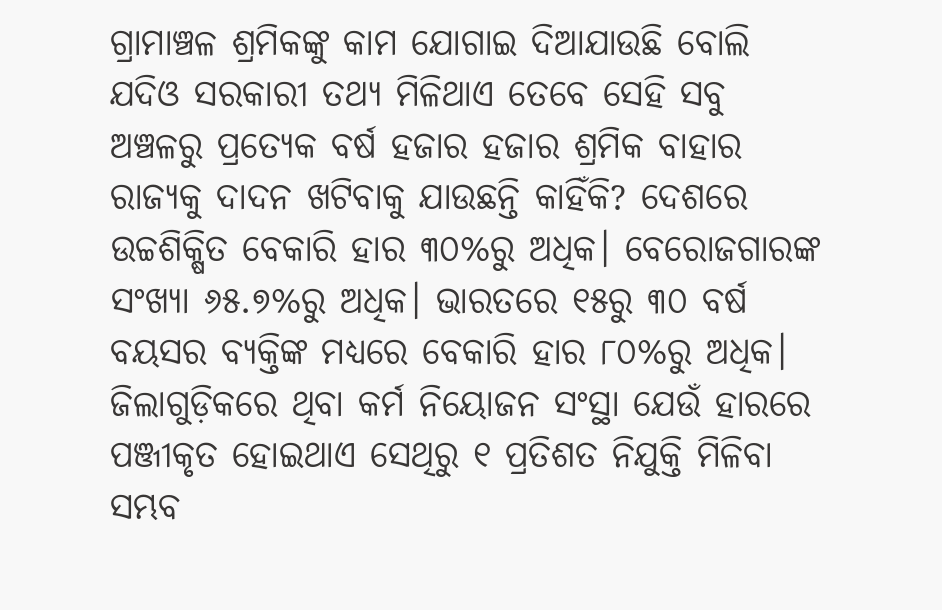ଗ୍ରାମାଞ୍ଚଳ ଶ୍ରମିକଙ୍କୁ କାମ ଯୋଗାଇ ଦିଆଯାଉଛି ବୋଲି ଯଦିଓ ସରକାରୀ ତଥ୍ୟ ମିଳିଥାଏ ତେବେ ସେହି ସବୁ ଅଞ୍ଚଳରୁ ପ୍ରତ୍ୟେକ ବର୍ଷ ହଜାର ହଜାର ଶ୍ରମିକ ବାହାର ରାଜ୍ୟକୁ ଦାଦନ ଖଟିବାକୁ ଯାଉଛନ୍ତି କାହିଁକି? ଦେଶରେ ଉଚ୍ଚଶିକ୍ଷିତ ବେକାରି ହାର ୩୦%ରୁ ଅଧିକ। ବେରୋଜଗାରଙ୍କ ସଂଖ୍ୟା ୬୫.୭%ରୁ ଅଧିକ। ଭାରତରେ ୧୫ରୁ ୩୦ ବର୍ଷ ବୟସର ବ୍ୟକ୍ତିଙ୍କ ମଧ୍ୟରେ ବେକାରି ହାର ୮୦%ରୁ ଅଧିକ। ଜିଲାଗୁଡ଼ିକରେ ଥିବା କର୍ମ ନିୟୋଜନ ସଂସ୍ଥା ଯେଉଁ ହାରରେ ପଞ୍ଜୀକୃତ ହୋଇଥାଏ ସେଥିରୁ ୧ ପ୍ରତିଶତ ନିଯୁକ୍ତି ମିଳିବା ସମ୍ଭବ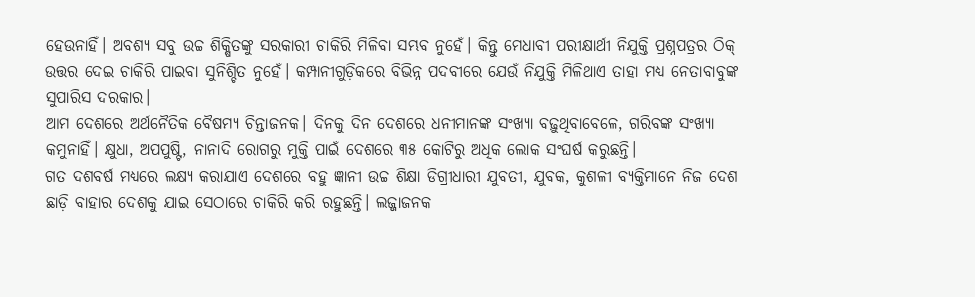ହେଉନାହିଁ। ଅବଶ୍ୟ ସବୁ ଉଚ୍ଚ ଶିକ୍ଷିତଙ୍କୁ ସରକାରୀ ଚାକିରି ମିଳିବା ସମ୍ଭବ ନୁହେଁ। କିନ୍ତୁ ମେଧାବୀ ପରୀକ୍ଷାର୍ଥୀ ନିଯୁକ୍ତି ପ୍ରଶ୍ନପତ୍ରର ଠିକ୍ ଉତ୍ତର ଦେଇ ଚାକିରି ପାଇବା ସୁନିଶ୍ଚିତ ନୁହେଁ। କମ୍ପାନୀଗୁଡ଼ିକରେ ବିଭିନ୍ନ ପଦବୀରେ ଯେଉଁ ନିଯୁକ୍ତି ମିଳିଥାଏ ତାହା ମଧ୍ୟ ନେତାବାବୁଙ୍କ ସୁପାରିସ ଦରକାର।
ଆମ ଦେଶରେ ଅର୍ଥନୈତିକ ବୈଷମ୍ୟ ଚିନ୍ତାଜନକ। ଦିନକୁ ଦିନ ଦେଶରେ ଧନୀମାନଙ୍କ ସଂଖ୍ୟା ବଢ଼ୁଥିବାବେଳେ, ଗରିବଙ୍କ ସଂଖ୍ୟା କମୁନାହିଁ। କ୍ଷୁଧା, ଅପପୁଷ୍ଟି, ନାନାଦି ରୋଗରୁ ମୁକ୍ତି ପାଇଁ ଦେଶରେ ୩୫ କୋଟିରୁ ଅଧିକ ଲୋକ ସଂଘର୍ଷ କରୁଛନ୍ତି।
ଗତ ଦଶବର୍ଷ ମଧ୍ୟରେ ଲକ୍ଷ୍ୟ କରାଯାଏ ଦେଶରେ ବହୁ ଜ୍ଞାନୀ ଉଚ୍ଚ ଶିକ୍ଷା ଡିଗ୍ରୀଧାରୀ ଯୁବତୀ, ଯୁବକ, କୁଶଳୀ ବ୍ୟକ୍ତିମାନେ ନିଜ ଦେଶ ଛାଡ଼ି ବାହାର ଦେଶକୁ ଯାଇ ସେଠାରେ ଚାକିରି କରି ରହୁଛନ୍ତି। ଲଜ୍ଜାଜନକ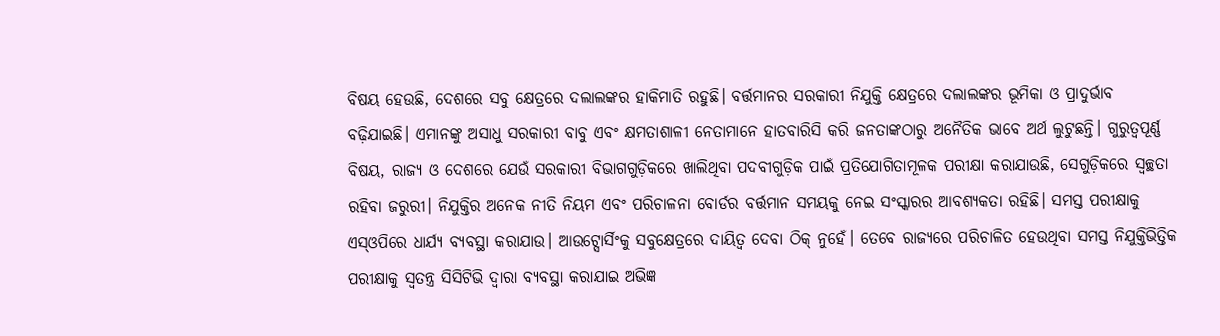ବିଷୟ ହେଉଛି, ଦେଶରେ ସବୁ କ୍ଷେତ୍ରରେ ଦଲାଲଙ୍କର ହାକିମାତି ରହୁଛି। ବର୍ତ୍ତମାନର ସରକାରୀ ନିଯୁକ୍ତି କ୍ଷେତ୍ରରେ ଦଲାଲଙ୍କର ଭୂମିକା ଓ ପ୍ରାଦୁର୍ଭାବ ବଢ଼ିଯାଇଛି। ଏମାନଙ୍କୁ ଅସାଧୁ ସରକାରୀ ବାବୁ ଏବଂ କ୍ଷମତାଶାଳୀ ନେତାମାନେ ହାତବାରିସି କରି ଜନତାଙ୍କଠାରୁ ଅନୈତିକ ଭାବେ ଅର୍ଥ ଲୁଟୁଛନ୍ତି। ଗୁରୁତ୍ୱପୂର୍ଣ୍ଣ ବିଷୟ, ରାଜ୍ୟ ଓ ଦେଶରେ ଯେଉଁ ସରକାରୀ ବିଭାଗଗୁଡ଼ିକରେ ଖାଲିଥିବା ପଦବୀଗୁଡ଼ିକ ପାଇଁ ପ୍ରତିଯୋଗିତାମୂଳକ ପରୀକ୍ଷା କରାଯାଉଛି, ସେଗୁଡ଼ିକରେ ସ୍ବଚ୍ଛତା ରହିବା ଜରୁରୀ। ନିଯୁକ୍ତିର ଅନେକ ନୀତି ନିୟମ ଏବଂ ପରିଚାଳନା ବୋର୍ଡର ବର୍ତ୍ତମାନ ସମୟକୁ ନେଇ ସଂସ୍କାରର ଆବଶ୍ୟକତା ରହିଛି। ସମସ୍ତ ପରୀକ୍ଷାକୁ ଏସ୍ଓପିରେ ଧାର୍ଯ୍ୟ ବ୍ୟବସ୍ଥା କରାଯାଉ। ଆଉଟ୍ସୋର୍ସିଂକୁ ସବୁକ୍ଷେତ୍ରରେ ଦାୟିତ୍ୱ ଦେବା ଠିକ୍ ନୁହେଁ। ତେବେ ରାଜ୍ୟରେ ପରିଚାଳିତ ହେଉଥିବା ସମସ୍ତ ନିଯୁକ୍ତିଭିତ୍ତିକ ପରୀକ୍ଷାକୁ ସ୍ବତନ୍ତ୍ର ସିସିଟିଭି ଦ୍ୱାରା ବ୍ୟବସ୍ଥା କରାଯାଇ ଅଭିଜ୍ଞ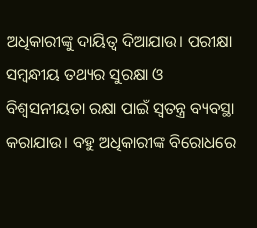ଅଧିକାରୀଙ୍କୁ ଦାୟିତ୍ୱ ଦିଆଯାଉ। ପରୀକ୍ଷା ସମ୍ବନ୍ଧୀୟ ତଥ୍ୟର ସୁରକ୍ଷା ଓ ବିଶ୍ୱସନୀୟତା ରକ୍ଷା ପାଇଁ ସ୍ବତନ୍ତ୍ର ବ୍ୟବସ୍ଥା କରାଯାଉ। ବହୁ ଅଧିକାରୀଙ୍କ ବିରୋଧରେ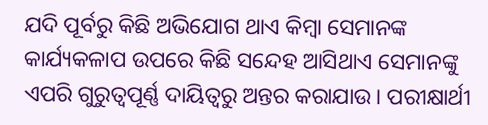ଯଦି ପୂର୍ବରୁ କିଛି ଅଭିଯୋଗ ଥାଏ କିମ୍ବା ସେମାନଙ୍କ କାର୍ଯ୍ୟକଳାପ ଉପରେ କିଛି ସନ୍ଦେହ ଆସିଥାଏ ସେମାନଙ୍କୁ ଏପରି ଗୁରୁତ୍ୱପୂର୍ଣ୍ଣ ଦାୟିତ୍ୱରୁ ଅନ୍ତର କରାଯାଉ। ପରୀକ୍ଷାର୍ଥୀ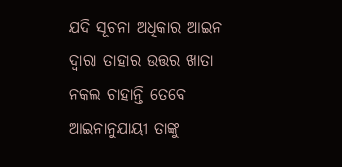ଯଦି ସୂଚନା ଅଧିକାର ଆଇନ ଦ୍ୱାରା ତାହାର ଉତ୍ତର ଖାତା ନକଲ ଚାହାନ୍ତି ତେବେ ଆଇନାନୁଯାୟୀ ତାଙ୍କୁ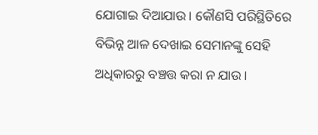ଯୋଗାଇ ଦିଆଯାଉ। କୌଣସି ପରିସ୍ଥିତିରେ ବିଭିନ୍ନ ଆଳ ଦେଖାଇ ସେମାନଙ୍କୁ ସେହି ଅଧିକାରରୁ ବଞ୍ଚତ୍ତ କରା ନ ଯାଉ।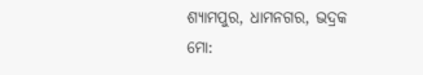ଶ୍ୟାମପୁର, ଧାମନଗର, ଭଦ୍ରକ
ମୋ: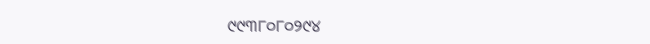୯୯୩୮୦୮୦୨୯୪